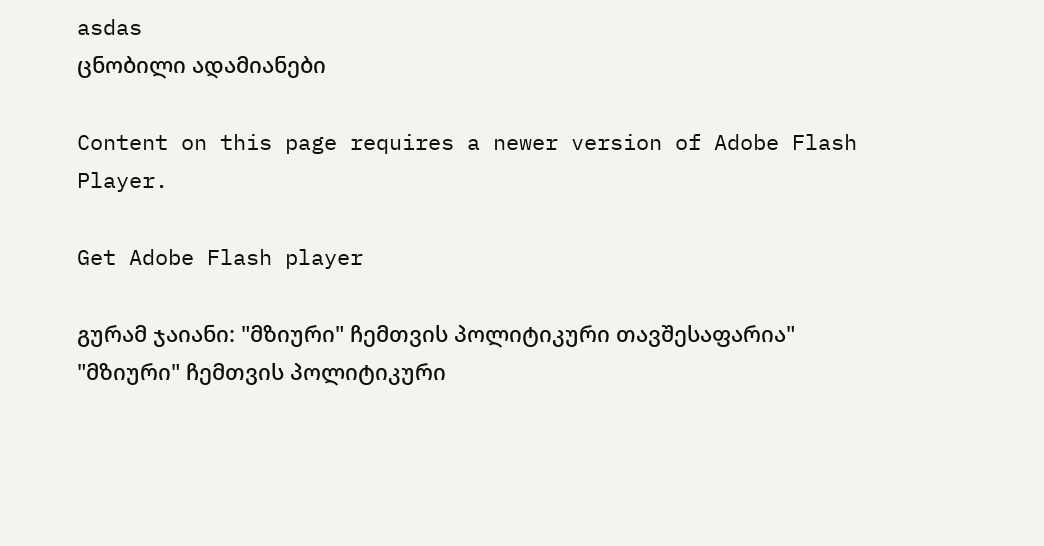asdas
ცნობილი ადამიანები

Content on this page requires a newer version of Adobe Flash Player.

Get Adobe Flash player

გურამ ჯაიანი: "მზიური" ჩემთვის პოლიტიკური თავშესაფარია"
"მზიური" ჩემთვის პოლიტიკური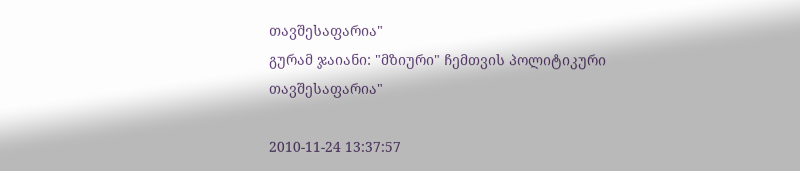თავშესაფარია"
გურამ ჯაიანი: "მზიური" ჩემთვის პოლიტიკური თავშესაფარია"

2010-11-24 13:37:57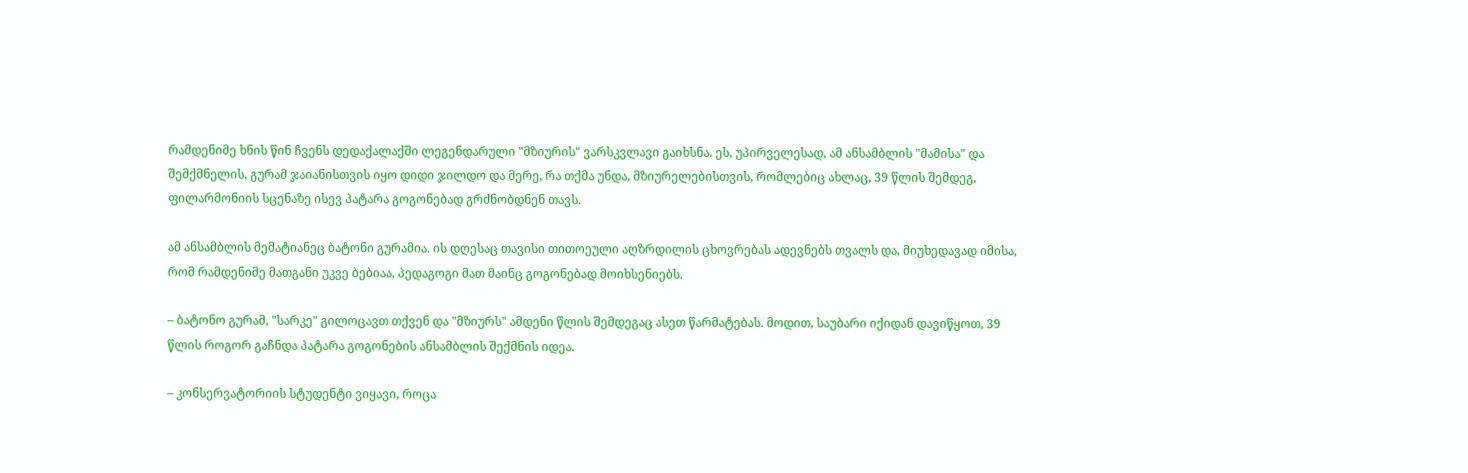რამდენიმე ხნის წინ ჩვენს დედაქალაქში ლეგენდარული "მზიურის" ვარსკვლავი გაიხსნა. ეს, უპირველესად, ამ ანსამბლის "მამისა" და შემქმნელის, გურამ ჯაიანისთვის იყო დიდი ჯილდო და მერე, რა თქმა უნდა, მზიურელებისთვის, რომლებიც ახლაც, 39 წლის შემდეგ, ფილარმონიის სცენაზე ისევ პატარა გოგონებად გრძნობდნენ თავს.

ამ ანსამბლის მემატიანეც ბატონი გურამია. ის დღესაც თავისი თითოეული აღზრდილის ცხოვრებას ადევნებს თვალს და, მიუხედავად იმისა, რომ რამდენიმე მათგანი უკვე ბებიაა, პედაგოგი მათ მაინც გოგონებად მოიხსენიებს.

– ბატონო გურამ, "სარკე" გილოცავთ თქვენ და "მზიურს" ამდენი წლის შემდეგაც ასეთ წარმატებას. მოდით, საუბარი იქიდან დავიწყოთ, 39 წლის როგორ გაჩნდა პატარა გოგონების ანსამბლის შექმნის იდეა.

– კონსერვატორიის სტუდენტი ვიყავი, როცა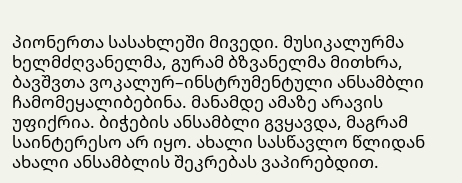პიონერთა სასახლეში მივედი. მუსიკალურმა ხელმძღვანელმა, გურამ ბზვანელმა მითხრა, ბავშვთა ვოკალურ–ინსტრუმენტული ანსამბლი ჩამომეყალიბებინა. მანამდე ამაზე არავის უფიქრია. ბიჭების ანსამბლი გვყავდა, მაგრამ საინტერესო არ იყო. ახალი სასწავლო წლიდან ახალი ანსამბლის შეკრებას ვაპირებდით.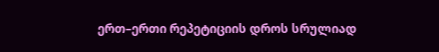ერთ–ერთი რეპეტიციის დროს სრულიად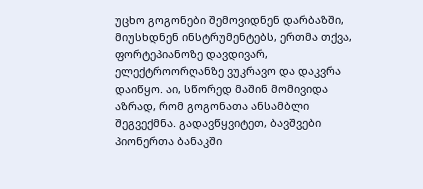უცხო გოგონები შემოვიდნენ დარბაზში, მიუსხდნენ ინსტრუმენტებს, ერთმა თქვა, ფორტეპიანოზე დავდივარ, ელექტროორღანზე ვუკრავო და დაკვრა დაიწყო. აი, სწორედ მაშინ მომივიდა აზრად, რომ გოგონათა ანსამბლი შეგვექმნა. გადავწყვიტეთ, ბავშვები პიონერთა ბანაკში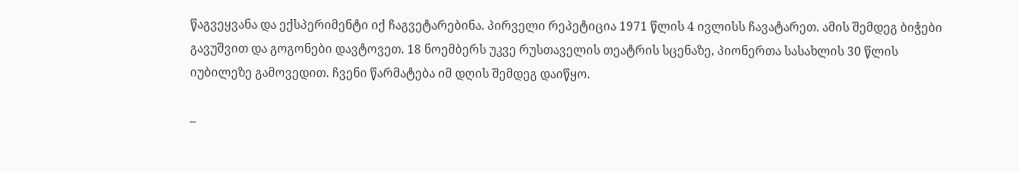წაგვეყვანა და ექსპერიმენტი იქ ჩაგვეტარებინა. პირველი რეპეტიცია 1971 წლის 4 ივლისს ჩავატარეთ. ამის შემდეგ ბიჭები გავუშვით და გოგონები დავტოვეთ. 18 ნოემბერს უკვე რუსთაველის თეატრის სცენაზე, პიონერთა სასახლის 30 წლის იუბილეზე გამოვედით. ჩვენი წარმატება იმ დღის შემდეგ დაიწყო.

–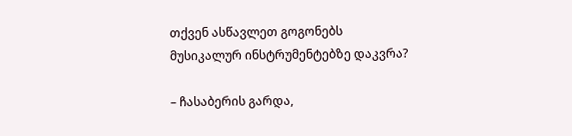თქვენ ასწავლეთ გოგონებს მუსიკალურ ინსტრუმენტებზე დაკვრა?

– ჩასაბერის გარდა,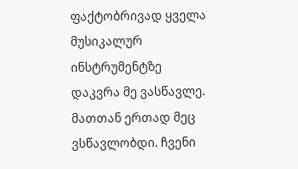ფაქტობრივად ყველა მუსიკალურ ინსტრუმენტზე დაკვრა მე ვასწავლე. მათთან ერთად მეც ვსწავლობდი. ჩვენი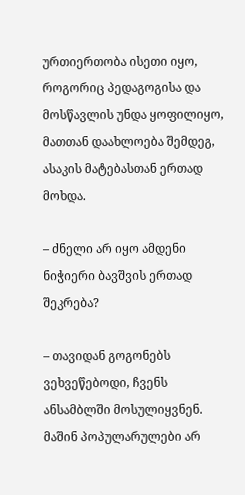ურთიერთობა ისეთი იყო, როგორიც პედაგოგისა და მოსწავლის უნდა ყოფილიყო, მათთან დაახლოება შემდეგ, ასაკის მატებასთან ერთად მოხდა.

– ძნელი არ იყო ამდენი ნიჭიერი ბავშვის ერთად შეკრება?

– თავიდან გოგონებს ვეხვეწებოდი, ჩვენს ანსამბლში მოსულიყვნენ. მაშინ პოპულარულები არ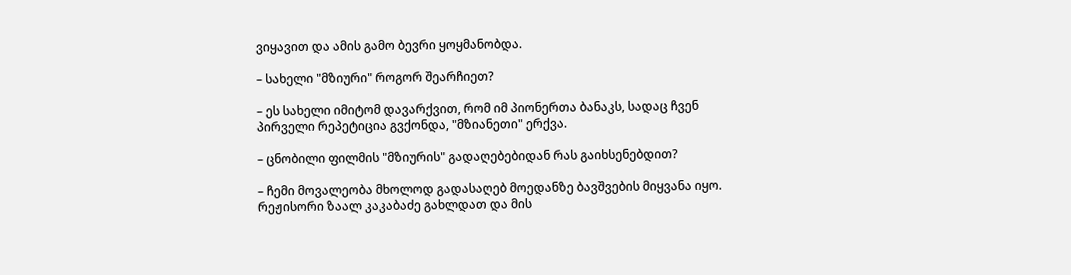ვიყავით და ამის გამო ბევრი ყოყმანობდა.

– სახელი "მზიური" როგორ შეარჩიეთ?

– ეს სახელი იმიტომ დავარქვით, რომ იმ პიონერთა ბანაკს, სადაც ჩვენ პირველი რეპეტიცია გვქონდა, "მზიანეთი" ერქვა.

– ცნობილი ფილმის "მზიურის" გადაღებებიდან რას გაიხსენებდით?

– ჩემი მოვალეობა მხოლოდ გადასაღებ მოედანზე ბავშვების მიყვანა იყო. რეჟისორი ზაალ კაკაბაძე გახლდათ და მის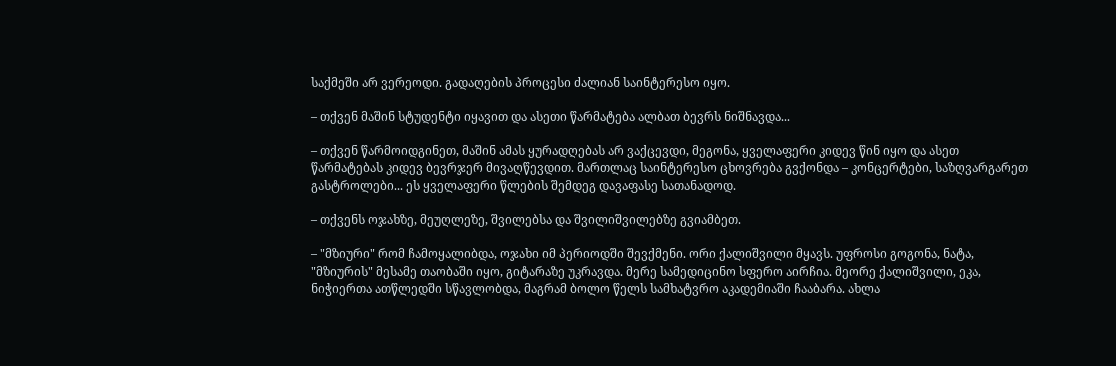საქმეში არ ვერეოდი. გადაღების პროცესი ძალიან საინტერესო იყო.

– თქვენ მაშინ სტუდენტი იყავით და ასეთი წარმატება ალბათ ბევრს ნიშნავდა...

– თქვენ წარმოიდგინეთ, მაშინ ამას ყურადღებას არ ვაქცევდი, მეგონა, ყველაფერი კიდევ წინ იყო და ასეთ წარმატებას კიდევ ბევრჯერ მივაღწევდით. მართლაც საინტერესო ცხოვრება გვქონდა – კონცერტები, საზღვარგარეთ გასტროლები... ეს ყველაფერი წლების შემდეგ დავაფასე სათანადოდ.

– თქვენს ოჯახზე, მეუღლეზე, შვილებსა და შვილიშვილებზე გვიამბეთ.

– "მზიური" რომ ჩამოყალიბდა, ოჯახი იმ პერიოდში შევქმენი. ორი ქალიშვილი მყავს. უფროსი გოგონა, ნატა, "მზიურის" მესამე თაობაში იყო, გიტარაზე უკრავდა. მერე სამედიცინო სფერო აირჩია. მეორე ქალიშვილი, ეკა, ნიჭიერთა ათწლედში სწავლობდა, მაგრამ ბოლო წელს სამხატვრო აკადემიაში ჩააბარა. ახლა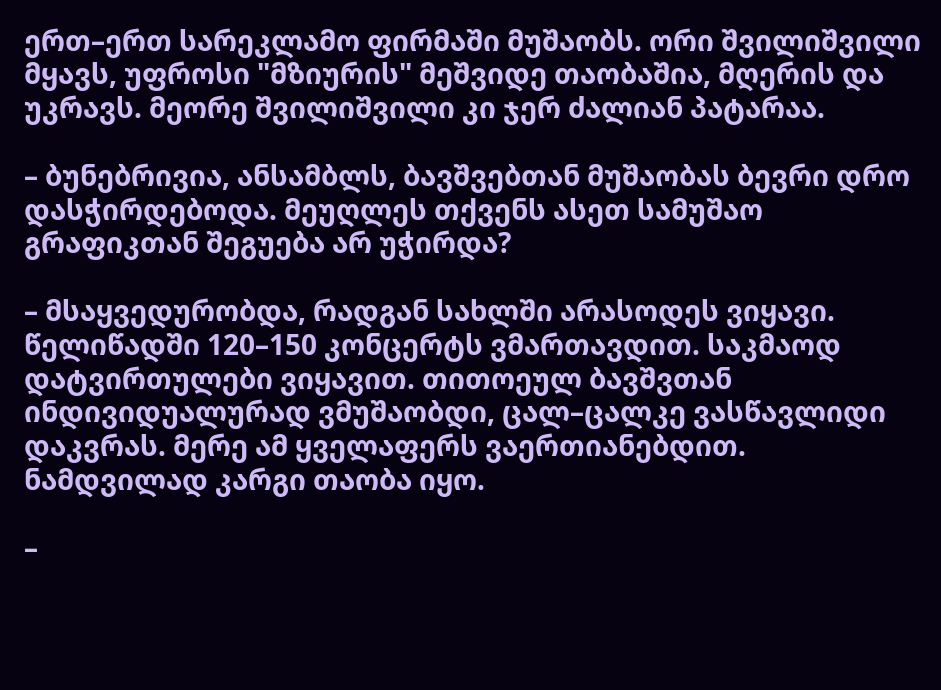ერთ–ერთ სარეკლამო ფირმაში მუშაობს. ორი შვილიშვილი მყავს, უფროსი "მზიურის" მეშვიდე თაობაშია, მღერის და უკრავს. მეორე შვილიშვილი კი ჯერ ძალიან პატარაა.

– ბუნებრივია, ანსამბლს, ბავშვებთან მუშაობას ბევრი დრო დასჭირდებოდა. მეუღლეს თქვენს ასეთ სამუშაო გრაფიკთან შეგუება არ უჭირდა?

– მსაყვედურობდა, რადგან სახლში არასოდეს ვიყავი. წელიწადში 120–150 კონცერტს ვმართავდით. საკმაოდ დატვირთულები ვიყავით. თითოეულ ბავშვთან ინდივიდუალურად ვმუშაობდი, ცალ–ცალკე ვასწავლიდი დაკვრას. მერე ამ ყველაფერს ვაერთიანებდით. ნამდვილად კარგი თაობა იყო.

–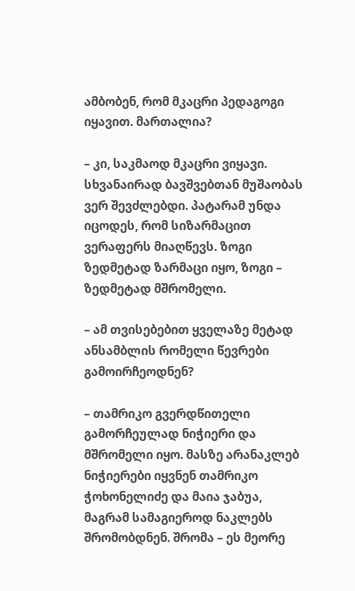ამბობენ, რომ მკაცრი პედაგოგი იყავით. მართალია?

– კი, საკმაოდ მკაცრი ვიყავი. სხვანაირად ბავშვებთან მუშაობას ვერ შევძლებდი. პატარამ უნდა იცოდეს, რომ სიზარმაცით ვერაფერს მიაღწევს. ზოგი ზედმეტად ზარმაცი იყო, ზოგი – ზედმეტად მშრომელი.

– ამ თვისებებით ყველაზე მეტად ანსამბლის რომელი წევრები გამოირჩეოდნენ?

– თამრიკო გვერდწითელი გამორჩეულად ნიჭიერი და მშრომელი იყო. მასზე არანაკლებ ნიჭიერები იყვნენ თამრიკო ჭოხონელიძე და მაია ჯაბუა, მაგრამ სამაგიეროდ ნაკლებს შრომობდნენ. შრომა – ეს მეორე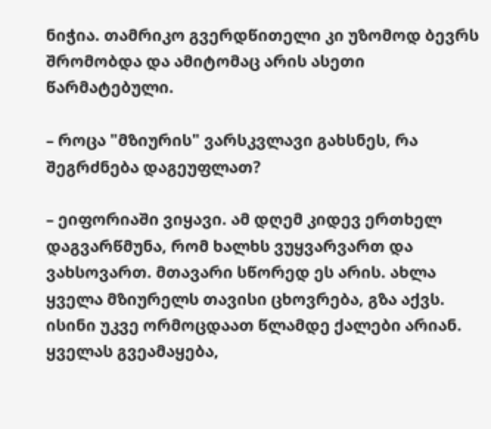ნიჭია. თამრიკო გვერდწითელი კი უზომოდ ბევრს შრომობდა და ამიტომაც არის ასეთი წარმატებული.

– როცა "მზიურის" ვარსკვლავი გახსნეს, რა შეგრძნება დაგეუფლათ?

– ეიფორიაში ვიყავი. ამ დღემ კიდევ ერთხელ დაგვარწმუნა, რომ ხალხს ვუყვარვართ და ვახსოვართ. მთავარი სწორედ ეს არის. ახლა ყველა მზიურელს თავისი ცხოვრება, გზა აქვს. ისინი უკვე ორმოცდაათ წლამდე ქალები არიან. ყველას გვეამაყება,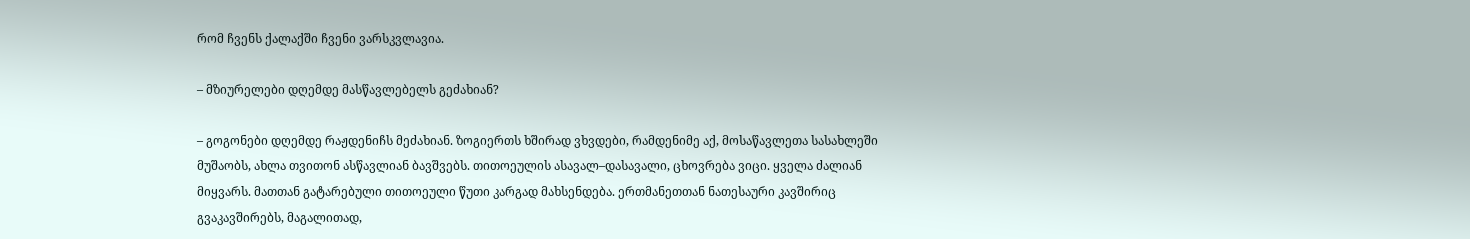რომ ჩვენს ქალაქში ჩვენი ვარსკვლავია.

– მზიურელები დღემდე მასწავლებელს გეძახიან?

– გოგონები დღემდე რაჟდენიჩს მეძახიან. ზოგიერთს ხშირად ვხვდები, რამდენიმე აქ, მოსაწავლეთა სასახლეში მუშაობს, ახლა თვითონ ასწავლიან ბავშვებს. თითოეულის ასავალ–დასავალი, ცხოვრება ვიცი. ყველა ძალიან მიყვარს. მათთან გატარებული თითოეული წუთი კარგად მახსენდება. ერთმანეთთან ნათესაური კავშირიც გვაკავშირებს, მაგალითად,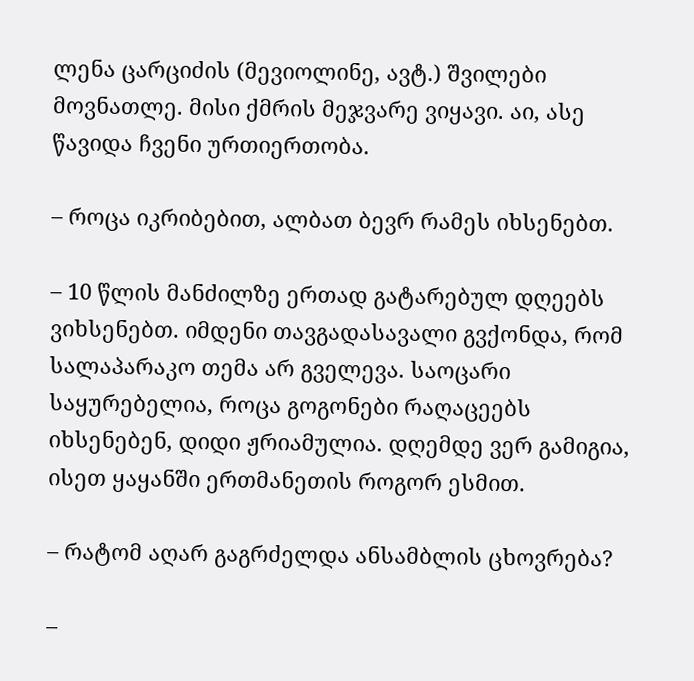ლენა ცარციძის (მევიოლინე, ავტ.) შვილები მოვნათლე. მისი ქმრის მეჯვარე ვიყავი. აი, ასე წავიდა ჩვენი ურთიერთობა.

– როცა იკრიბებით, ალბათ ბევრ რამეს იხსენებთ.

– 10 წლის მანძილზე ერთად გატარებულ დღეებს ვიხსენებთ. იმდენი თავგადასავალი გვქონდა, რომ სალაპარაკო თემა არ გველევა. საოცარი საყურებელია, როცა გოგონები რაღაცეებს იხსენებენ, დიდი ჟრიამულია. დღემდე ვერ გამიგია, ისეთ ყაყანში ერთმანეთის როგორ ესმით.

– რატომ აღარ გაგრძელდა ანსამბლის ცხოვრება?

–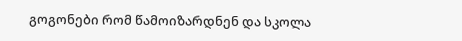გოგონები რომ წამოიზარდნენ და სკოლა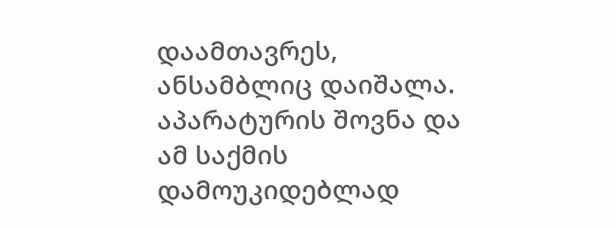დაამთავრეს, ანსამბლიც დაიშალა. აპარატურის შოვნა და ამ საქმის დამოუკიდებლად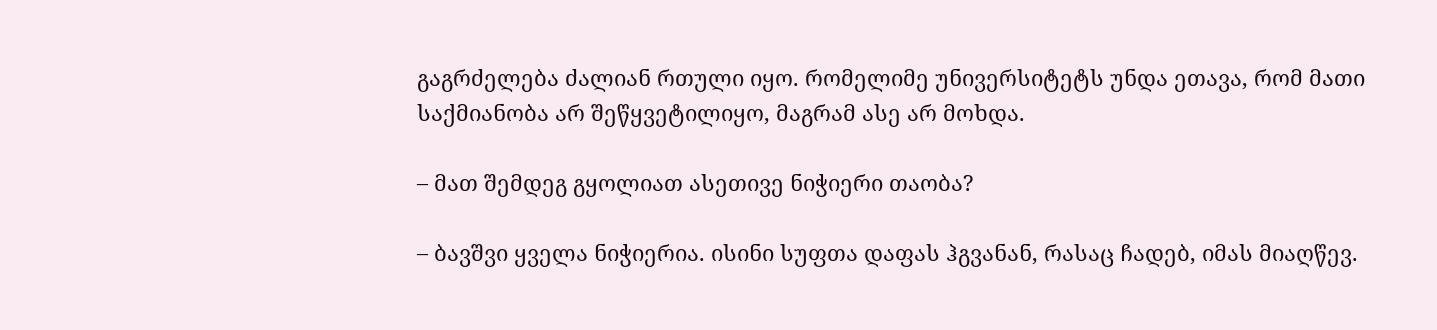გაგრძელება ძალიან რთული იყო. რომელიმე უნივერსიტეტს უნდა ეთავა, რომ მათი საქმიანობა არ შეწყვეტილიყო, მაგრამ ასე არ მოხდა.

– მათ შემდეგ გყოლიათ ასეთივე ნიჭიერი თაობა?

– ბავშვი ყველა ნიჭიერია. ისინი სუფთა დაფას ჰგვანან, რასაც ჩადებ, იმას მიაღწევ.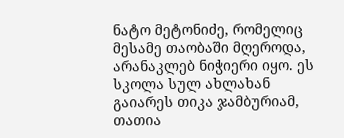ნატო მეტონიძე, რომელიც მესამე თაობაში მღეროდა, არანაკლებ ნიჭიერი იყო. ეს სკოლა სულ ახლახან გაიარეს თიკა ჯამბურიამ, თათია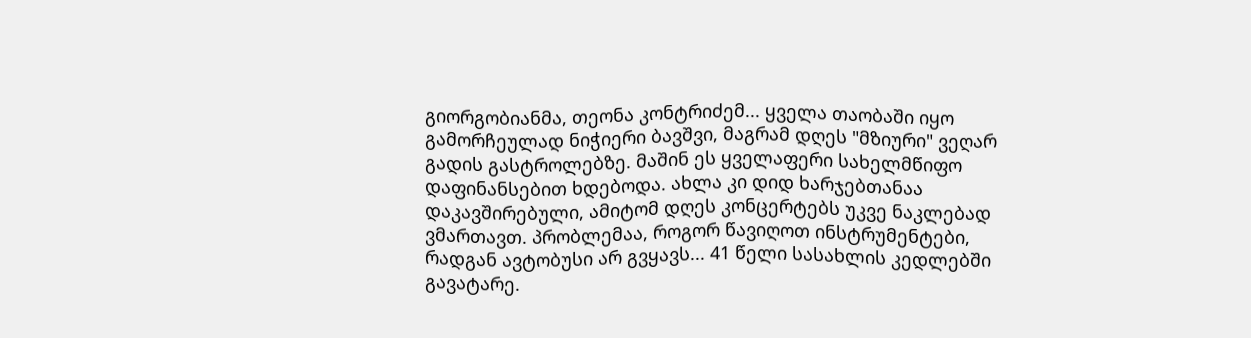გიორგობიანმა, თეონა კონტრიძემ... ყველა თაობაში იყო გამორჩეულად ნიჭიერი ბავშვი, მაგრამ დღეს "მზიური" ვეღარ გადის გასტროლებზე. მაშინ ეს ყველაფერი სახელმწიფო დაფინანსებით ხდებოდა. ახლა კი დიდ ხარჯებთანაა დაკავშირებული, ამიტომ დღეს კონცერტებს უკვე ნაკლებად ვმართავთ. პრობლემაა, როგორ წავიღოთ ინსტრუმენტები, რადგან ავტობუსი არ გვყავს... 41 წელი სასახლის კედლებში გავატარე.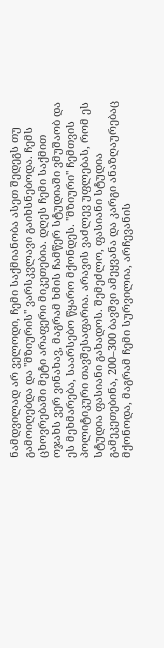ნამდვილად არ ველოდი, ჩემი საქმიანობა ასეთ შედეგს თუ გამოიღებდა და "მზიურის" ვარსკვლავი გაიხსნებოდა. ჩემს ცხოვრებაში მეტი არაფერი მიკეთებია. დღეს ჩემი საქმით ოჯახს ვერ ვინახავ, მაგრამ ხმის ჩამწერ სტუდიაში ვმუშაობ და ეს მეხმარება, საარსებო წყარო მქონდეს. "მზიური" ჩემთვის პოლიტიკური თავშესაფარია. არავის ვაძლევ უფლებას, რომ ეს სტუდია ფასიანი გახადოს. შემეძლო, ფასიანი სტუდია გამეკეთებინა, 200–300 ბავშვი ამეყვანა და კარგი ანაზღაურებაც მქონოდა, მაგრამ ჩემი სურვილია, არჩევანის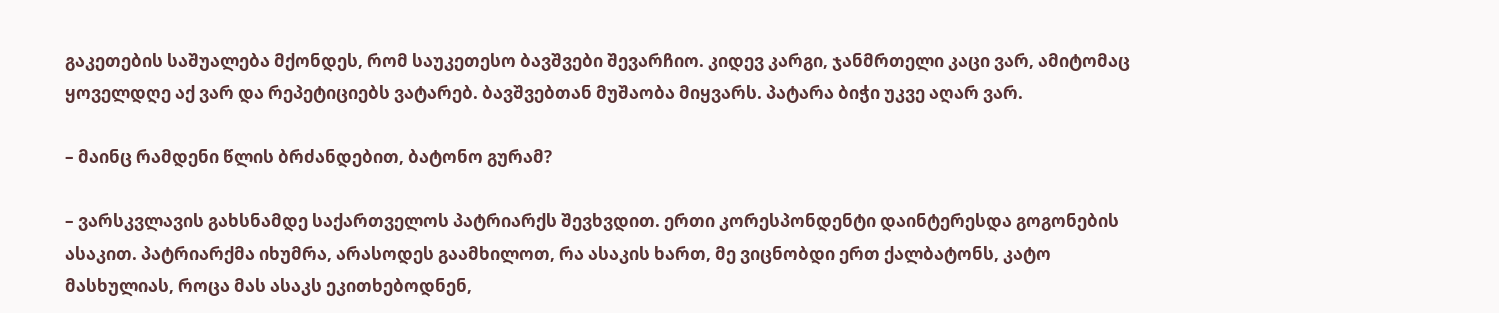გაკეთების საშუალება მქონდეს, რომ საუკეთესო ბავშვები შევარჩიო. კიდევ კარგი, ჯანმრთელი კაცი ვარ, ამიტომაც ყოველდღე აქ ვარ და რეპეტიციებს ვატარებ. ბავშვებთან მუშაობა მიყვარს. პატარა ბიჭი უკვე აღარ ვარ.

– მაინც რამდენი წლის ბრძანდებით, ბატონო გურამ?

– ვარსკვლავის გახსნამდე საქართველოს პატრიარქს შევხვდით. ერთი კორესპონდენტი დაინტერესდა გოგონების ასაკით. პატრიარქმა იხუმრა, არასოდეს გაამხილოთ, რა ასაკის ხართ, მე ვიცნობდი ერთ ქალბატონს, კატო მასხულიას, როცა მას ასაკს ეკითხებოდნენ,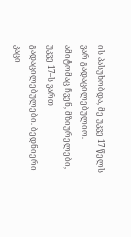ის პასუხობდა, მე უკვე 17 წელს ვარ გადაცილებულიო. ამიტომაც ჩვენ, მზიურელები, უკვე 17–ს ვართ გადაცილებულები. ბედნიერი კაცი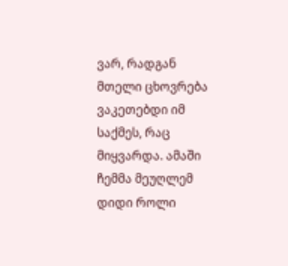ვარ, რადგან მთელი ცხოვრება ვაკეთებდი იმ საქმეს, რაც მიყვარდა. ამაში ჩემმა მეუღლემ დიდი როლი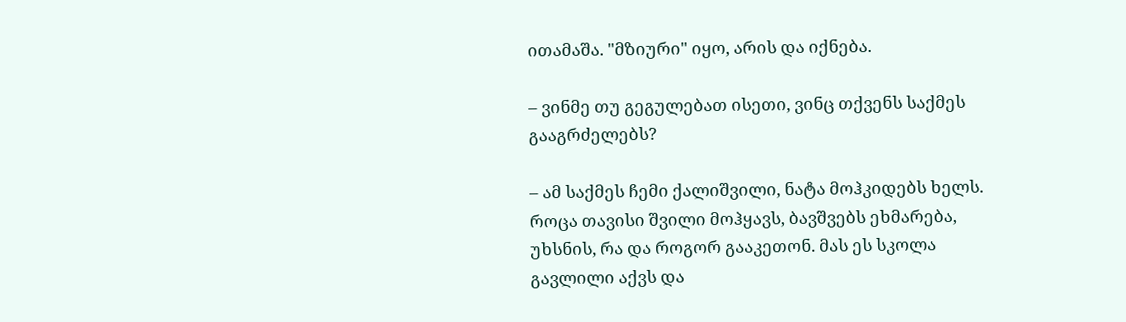ითამაშა. "მზიური" იყო, არის და იქნება.

– ვინმე თუ გეგულებათ ისეთი, ვინც თქვენს საქმეს გააგრძელებს?

– ამ საქმეს ჩემი ქალიშვილი, ნატა მოჰკიდებს ხელს. როცა თავისი შვილი მოჰყავს, ბავშვებს ეხმარება, უხსნის, რა და როგორ გააკეთონ. მას ეს სკოლა გავლილი აქვს და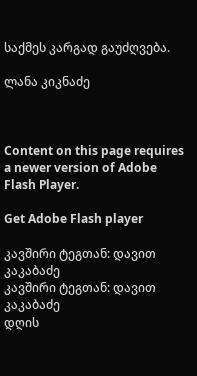საქმეს კარგად გაუძღვება.

ლანა კიკნაძე



Content on this page requires a newer version of Adobe Flash Player.

Get Adobe Flash player

კავშირი ტეგთან: დავით კაკაბაძე
კავშირი ტეგთან: დავით კაკაბაძე
დღის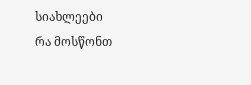სიახლეები
რა მოსწონთ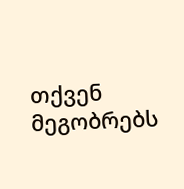თქვენ მეგობრებს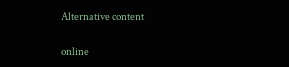Alternative content

online